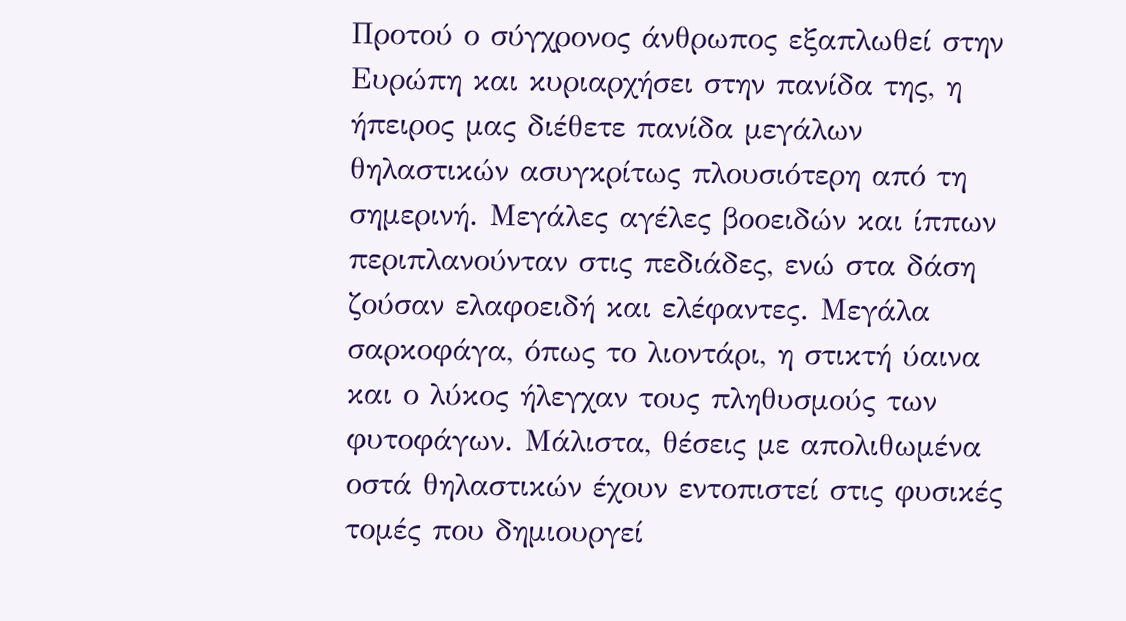Προτού ο σύγχρονος άνθρωπος εξαπλωθεί στην Ευρώπη και κυριαρχήσει στην πανίδα της, η ήπειρος μας διέθετε πανίδα μεγάλων θηλαστικών ασυγκρίτως πλουσιότερη από τη σημερινή. Μεγάλες αγέλες βοοειδών και ίππων περιπλανούνταν στις πεδιάδες, ενώ στα δάση ζούσαν ελαφοειδή και ελέφαντες. Μεγάλα σαρκοφάγα, όπως το λιοντάρι, η στικτή ύαινα και ο λύκος ήλεγχαν τους πληθυσμούς των φυτοφάγων. Μάλιστα, θέσεις με απολιθωμένα οστά θηλαστικών έχουν εντοπιστεί στις φυσικές τομές που δημιουργεί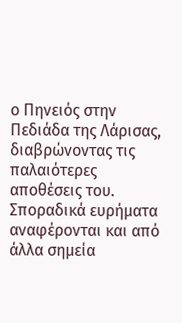ο Πηνειός στην Πεδιάδα της Λάρισας, διαβρώνοντας τις παλαιότερες αποθέσεις του. Σποραδικά ευρήματα αναφέρονται και από άλλα σημεία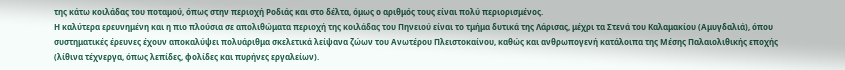της κάτω κοιλάδας του ποταμού, όπως στην περιοχή Ροδιάς και στο δέλτα, όμως ο αριθμός τους είναι πολύ περιορισμένος.
Η καλύτερα ερευνημένη και η πιο πλούσια σε απολιθώματα περιοχή της κοιλάδας του Πηνειού είναι το τμήμα δυτικά της Λάρισας, μέχρι τα Στενά του Καλαμακίου (Αμυγδαλιά), όπου συστηματικές έρευνες έχουν αποκαλύψει πολυάριθμα σκελετικά λείψανα ζώων του Ανωτέρου Πλειστοκαίνου, καθώς και ανθρωπογενή κατάλοιπα της Μέσης Παλαιολιθικής εποχής (λίθινα τέχνεργα, όπως λεπίδες, φολίδες και πυρήνες εργαλείων).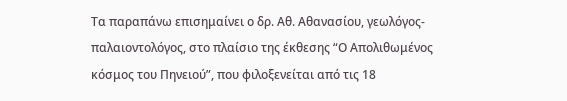Τα παραπάνω επισημαίνει ο δρ. Αθ. Αθανασίου, γεωλόγος-παλαιοντολόγος, στο πλαίσιο της έκθεσης “Ο Απολιθωμένος κόσμος του Πηνειού”, που φιλοξενείται από τις 18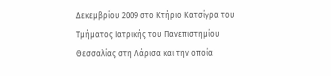Δεκεμβρίου 2009 στο Κτήριο Κατσίγρα του Τμήματος Ιατρικής του Πανεπιστημίου Θεσσαλίας στη Λάρισα και την οποία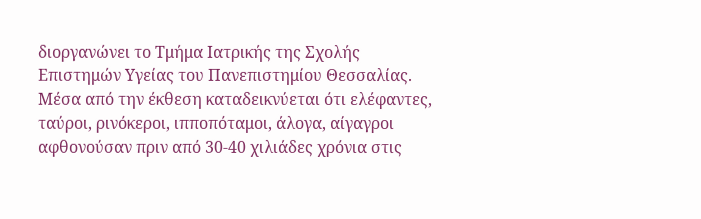διοργανώνει το Τμήμα Ιατρικής της Σχολής Επιστημών Υγείας του Πανεπιστημίου Θεσσαλίας.
Μέσα από την έκθεση καταδεικνύεται ότι ελέφαντες, ταύροι, ρινόκεροι, ιπποπόταμοι, άλογα, αίγαγροι αφθονούσαν πριν από 30-40 χιλιάδες χρόνια στις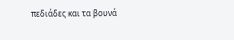πεδιάδες και τα βουνά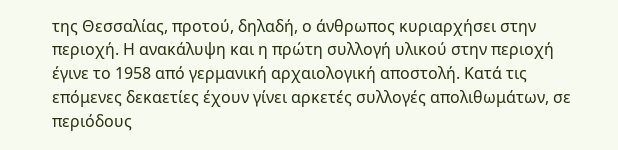της Θεσσαλίας, προτού, δηλαδή, ο άνθρωπος κυριαρχήσει στην περιοχή. Η ανακάλυψη και η πρώτη συλλογή υλικού στην περιοχή έγινε το 1958 από γερμανική αρχαιολογική αποστολή. Κατά τις επόμενες δεκαετίες έχουν γίνει αρκετές συλλογές απολιθωμάτων, σε περιόδους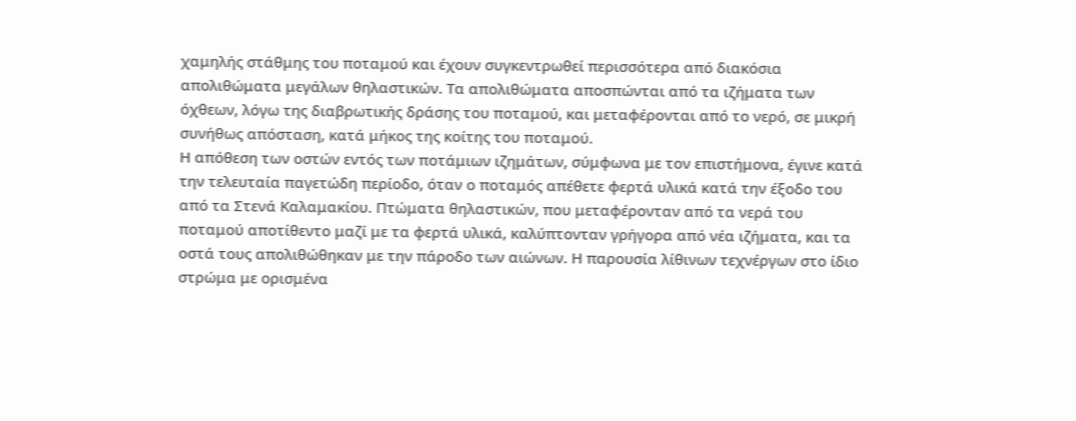χαμηλής στάθμης του ποταμού και έχουν συγκεντρωθεί περισσότερα από διακόσια απολιθώματα μεγάλων θηλαστικών. Τα απολιθώματα αποσπώνται από τα ιζήματα των όχθεων, λόγω της διαβρωτικής δράσης του ποταμού, και μεταφέρονται από το νερό, σε μικρή συνήθως απόσταση, κατά μήκος της κοίτης του ποταμού.
Η απόθεση των οστών εντός των ποτάμιων ιζημάτων, σύμφωνα με τον επιστήμονα, έγινε κατά την τελευταία παγετώδη περίοδο, όταν ο ποταμός απέθετε φερτά υλικά κατά την έξοδο του από τα Στενά Καλαμακίου. Πτώματα θηλαστικών, που μεταφέρονταν από τα νερά του ποταμού αποτίθεντο μαζί με τα φερτά υλικά, καλύπτονταν γρήγορα από νέα ιζήματα, και τα οστά τους απολιθώθηκαν με την πάροδο των αιώνων. Η παρουσία λίθινων τεχνέργων στο ίδιο στρώμα με ορισμένα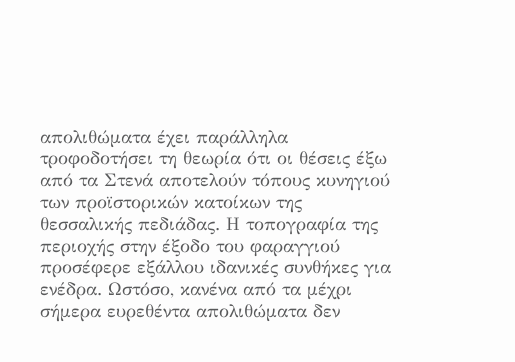απολιθώματα έχει παράλληλα τροφοδοτήσει τη θεωρία ότι οι θέσεις έξω από τα Στενά αποτελούν τόπους κυνηγιού των προϊστορικών κατοίκων της θεσσαλικής πεδιάδας. Η τοπογραφία της περιοχής στην έξοδο του φαραγγιού προσέφερε εξάλλου ιδανικές συνθήκες για ενέδρα. Ωστόσο, κανένα από τα μέχρι σήμερα ευρεθέντα απολιθώματα δεν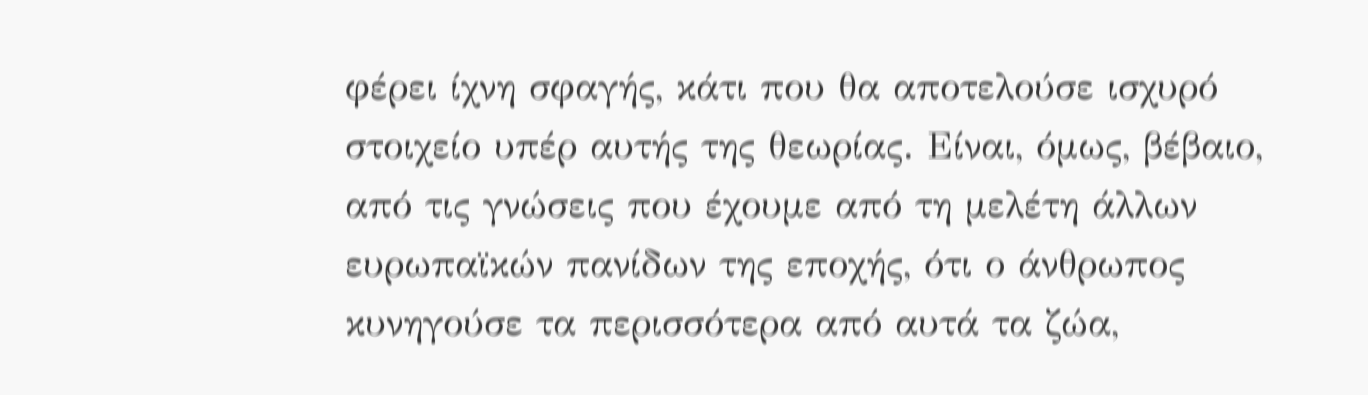φέρει ίχνη σφαγής, κάτι που θα αποτελούσε ισχυρό στοιχείο υπέρ αυτής της θεωρίας. Είναι, όμως, βέβαιο, από τις γνώσεις που έχουμε από τη μελέτη άλλων ευρωπαϊκών πανίδων της εποχής, ότι ο άνθρωπος κυνηγούσε τα περισσότερα από αυτά τα ζώα,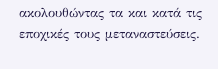ακολουθώντας τα και κατά τις εποχικές τους μεταναστεύσεις.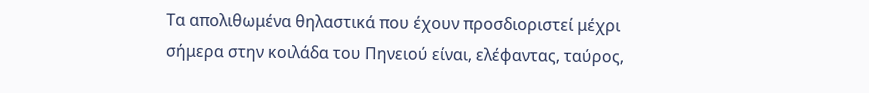Τα απολιθωμένα θηλαστικά που έχουν προσδιοριστεί μέχρι σήμερα στην κοιλάδα του Πηνειού είναι, ελέφαντας, ταύρος,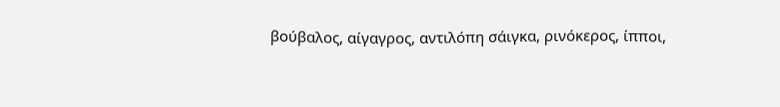βούβαλος, αίγαγρος, αντιλόπη σάιγκα, ρινόκερος, ίπποι,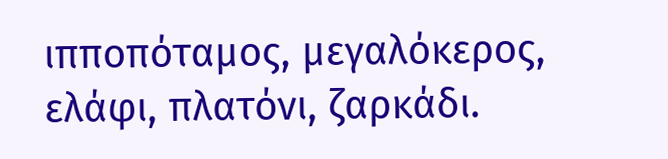ιπποπόταμος, μεγαλόκερος, ελάφι, πλατόνι, ζαρκάδι.